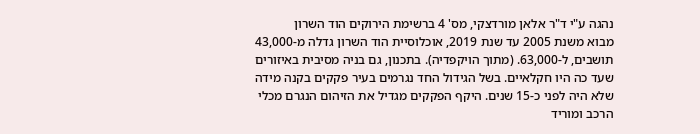נהגה ע"י ד"ר אלאן מורדצקי, מס' 4 ברשימת הירוקים הוד השרון
מבוא משנת 2005 עד שנת 2019, אוכלוסיית הוד השרון גדלה מ-43,000 תושבים, ל-63,000. (מתוך הויקפדיה). בתכנון, גם בניה מסיבית באיזורים שעד כה היו חקלאיים. בשל הגידול החד נגרמים בעיר פקקים בקנה מידה שלא היה לפני כ-15 שנים. היקף הפקקים מגדיל את הזיהום הנגרם מכלי הרכב ומוריד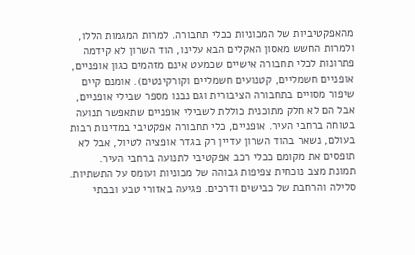מהאפקטיביות של המכוניות ככלי תחבורה. למרות המגמות הללו, ולמרות החשש מאסון האקלים הבא עלינו, הוד השרון לא קידמה פתרונות לכלי תחבורה אישיים שכמעט אינם מזהמים כגון אופניים, אופניים חשמליים, קטנועים חשמליים וקורקינטים). אומנם קיים שיפור מסויים בתחבורה הציבורית וגם נבנו מספר שבילי אופניים, אבל הם לא חלק מתוכנית כוללת לשבילי אופניים שתאפשר תנועה בטוחה ברחבי העיר. אופניים, כלי תחבורה אפקטיבי במדינות רבות בעולם, נשאר בהוד השרון עדיין רק בגדר אופציה לטיול, אבל לא תופסים את מקומם ככלי רכב אפקטיבי לתנועה ברחבי העיר.
תמונת מצב נוכחית צפיפות גבוהה של מכוניות ועומס על התשתיות. סלילה והרחבת של כבישים ודרכים. פגיעה באזורי טבע ובבתי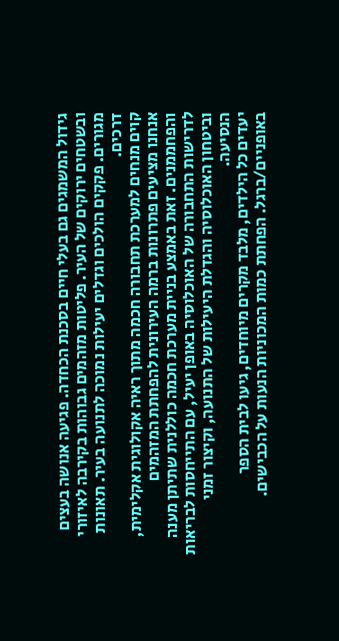גידול המשמגים גם בעלי חיים בסכנת הכחדה. פגיעה אנושה בעצים ובשטחים ירוקים של העיר. פליטות מזהמים גבוהות בקירבה לאיזורי מגורים. פקקים הולכים וגדלים יעילות נמוכה לתנועה בעיר. תאונות דרכים.
קוים מנחים למערכת תחבורה חכמה מתוך ראיה אקולוגית אקלימית, אנחנו מציעים פתרונות ברמה העירונית להפחתת המזהמים והפחממנים. זאת באמצע בניית מערכת חכמה כוללנית שתיתן מענה לדרישות התחבורה של האוכלוסיה באופן יעיל, עם התייחסות לבריאות וביטחון האוכלוסיה והגדלת היעילות של התנועה, וקיצור זמני הנסיעה.
יעדים כל הילדים, מלבד מקרים מיוחדים, גיעו לבית הספר באופניים/ברגל. הפחתת כמות המכוניות הנעות על הכבישים.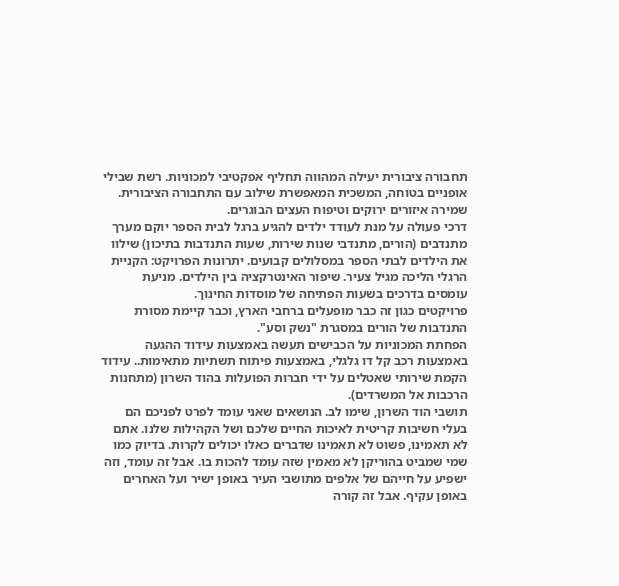תחבורה ציבורית יעילה המהווה תחליף אפקטיבי למכוניות. רשת שבילי אופניים בטוחה, המשכית המאפשרת שילוב עם התחבורה הציבורית. שמירה איזורים ירוקים וטיפוח העצים הבוגרים.
דרכי פעולה על מנת לעודד ילדים להגיע ברגל לבית הספר יוקם מערך מתנדבים (הורים, מתנדבי שנות שירות, שעות התנדבות בתיכון) שילוו את הילדים לבתי הספר במסלולים קבועים. יתרונות הפרויקט: הקניית הרגלי הליכה מגיל צעיר. שיפור האינטרקציה בין הילדים. מניעת עומסים בדרכים בשעות הפתיחה של מוסדות החינוך.
פרויקטים כגון זה כבר מופעלים ברחבי הארץ, וכבר קיימת מסורת התנדבות של הורים במסגרת "נשק וסע".
הפחתת המכוניות על הכבישים תעשה באמצעות עידוד ההגעה באמצעות רכב קל דו גלגלי, באמצעות פיתוח תשתיות מתאימות.. עידוד הקמת שירותי שאטלים על ידי חברות הפועלות בהוד השרון (מתחנות הרכבות אל המשרדים).
תושבי הוד השרון, שימו לב. הנושאים שאני עומד לפרט לפניכם הם בעלי חשיבות קריטית לאיכות החיים שלכם ושל הקהילות שלנו. אתם לא תאמינו, פשוט לא תאמינו שדברים כאלו יכולים לקרות. בדיוק כמו שמי שמביט בהוריקן לא מאמין שזה עומד להכות בו. אבל זה עומד, וזה ישפיע על חייהם של אלפים מתושבי העיר באופן ישיר ועל האחרים באופן עקיף. אבל זה קורה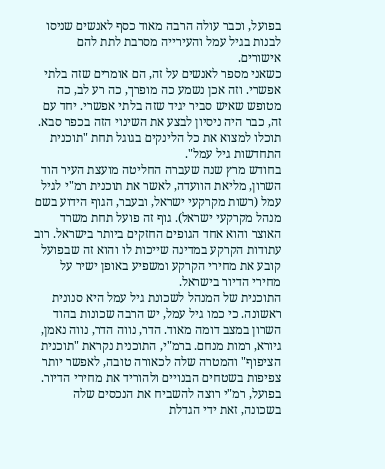בפועל, וכבר עולה הרבה מאוד כסף לאנשים שניסו לבנות בגיל עמל והעירייה מסרבת לתת להם אישורים.
כשאני מספר לאנשים על זה, הם אומרים שזה בלתי אפשרי. וזה אכן נשמע כה מופרך, כה רע לב, כה מטופש שאיש סביר יגיד שזה בלתי אפשרי. יחד עם זה, כבר היה ניסיון לבצע את השינוי הזה בכפר סבא. תוכלו למצוא את כל הלינקים בגוגל תחת "תוכנית התחדשות גיל עמל".
בחודש מרץ שנה שעברה החליטה מועצת העיר הוד השרון, מליאת הוועדה, לאשר את תוכנית רמ"י לגיל עמל (רשות מקרקעי ישראל, ובעבר, הגוף הידוע בשם מנהל מקרקעי ישראל). גוף זה פועל תחת משרד האוצר והוא אחד הגופים החזקים ביותר בישראל. רוב עתודות הקרקע במדינה שייכות לו והוא זה שבפועל קובע את מחירי הקרקע ומשפיע באופן ישיר על מחירי הדיור בישראל.
התוכנית של המנהל לשכונת גיל עמל היא סנונית ראשונה. כי כמו גיל עמל, יש הרבה שכונות בהוד השרון במצב דומה מאוד. הדר, נווה הדר, נווה נאמן, גיורא, רמות מנחם. ברמ"י, התוכנית נקראת "תוכנית הציפוף" והמטרה שלה לכאורה טובה, לאפשר יותר צפיפות בשטחים הבנויים ולהוריד את מחירי הדיור. בפועל, רמ"י רוצה להשביח את הנכסים שלה בשכונה, זאת ידי הגדלת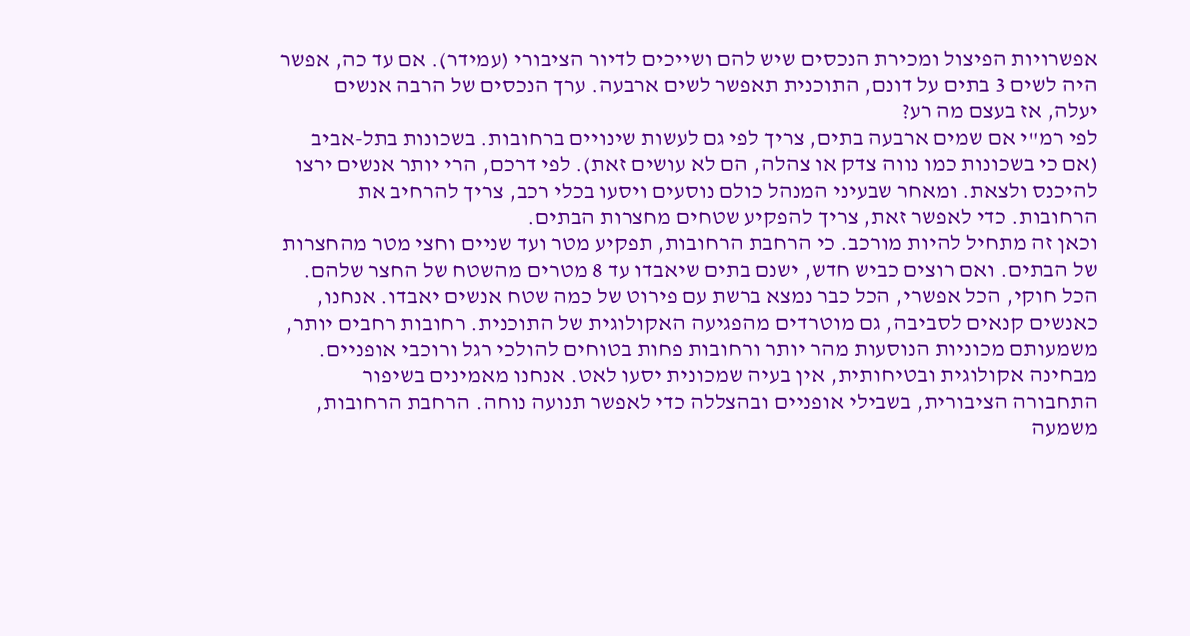אפשרויות הפיצול ומכירת הנכסים שיש להם ושייכים לדיור הציבורי (עמידר). אם עד כה, אפשר היה לשים 3 בתים על דונם, התוכנית תאפשר לשים ארבעה. ערך הנכסים של הרבה אנשים יעלה, אז בעצם מה רע?
לפי רמ"י אם שמים ארבעה בתים, צריך לפי גם לעשות שינויים ברחובות. בשכונות בתל-אביב (אם כי בשכונות כמו נווה צדק או צהלה, הם לא עושים זאת). לפי דרכם, הרי יותר אנשים ירצו להיכנס ולצאת. ומאחר שבעיני המנהל כולם נוסעים ויסעו בכלי רכב, צריך להרחיב את הרחובות. כדי לאפשר זאת, צריך להפקיע שטחים מחצרות הבתים.
וכאן זה מתחיל להיות מורכב. כי הרחבת הרחובות, תפקיע מטר ועד שניים וחצי מטר מהחצרות של הבתים. ואם רוצים כביש חדש, ישנם בתים שיאבדו עד 8 מטרים מהשטח של החצר שלהם. הכל חוקי, הכל אפשרי, הכל כבר נמצא ברשת עם פירוט של כמה שטח אנשים יאבדו. אנחנו, כאנשים קנאים לסביבה, גם מוטרדים מהפגיעה האקולוגית של התוכנית. רחובות רחבים יותר, משמעותם מכוניות הנוסעות מהר יותר ורחובות פחות בטוחים להולכי רגל ורוכבי אופניים. מבחינה אקולוגית ובטיחותית, אין בעיה שמכונית יסעו לאט. אנחנו מאמינים בשיפור התחבורה הציבורית, בשבילי אופניים ובהצללה כדי לאפשר תנועה נוחה. הרחבת הרחובות, משמעה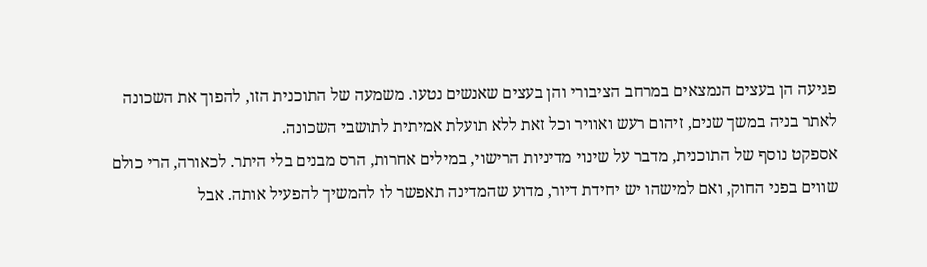פגיעה הן בעצים הנמצאים במרחב הציבורי והן בעצים שאנשים נטעו. משמעה של התוכנית הזו, להפוך את השכונה לאתר בניה במשך שנים, זיהום רעש ואוויר וכל זאת ללא תועלת אמיתית לתושבי השכונה.
אספקט נוסף של התוכנית, מדבר על שינוי מדיניות הרישוי, במילים אחרות, הרס מבנים בלי היתר. לכאורה, הרי כולם שווים בפני החוק, ואם למישהו יש יחידת דיור, מדוע שהמדינה תאפשר לו להמשיך להפעיל אותה. אבל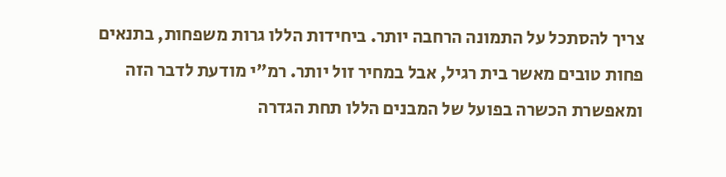צריך להסתכל על התמונה הרחבה יותר. ביחידות הללו גרות משפחות, בתנאים פחות טובים מאשר בית רגיל, אבל במחיר זול יותר. רמ"י מודעת לדבר הזה ומאפשרת הכשרה בפועל של המבנים הללו תחת הגדרה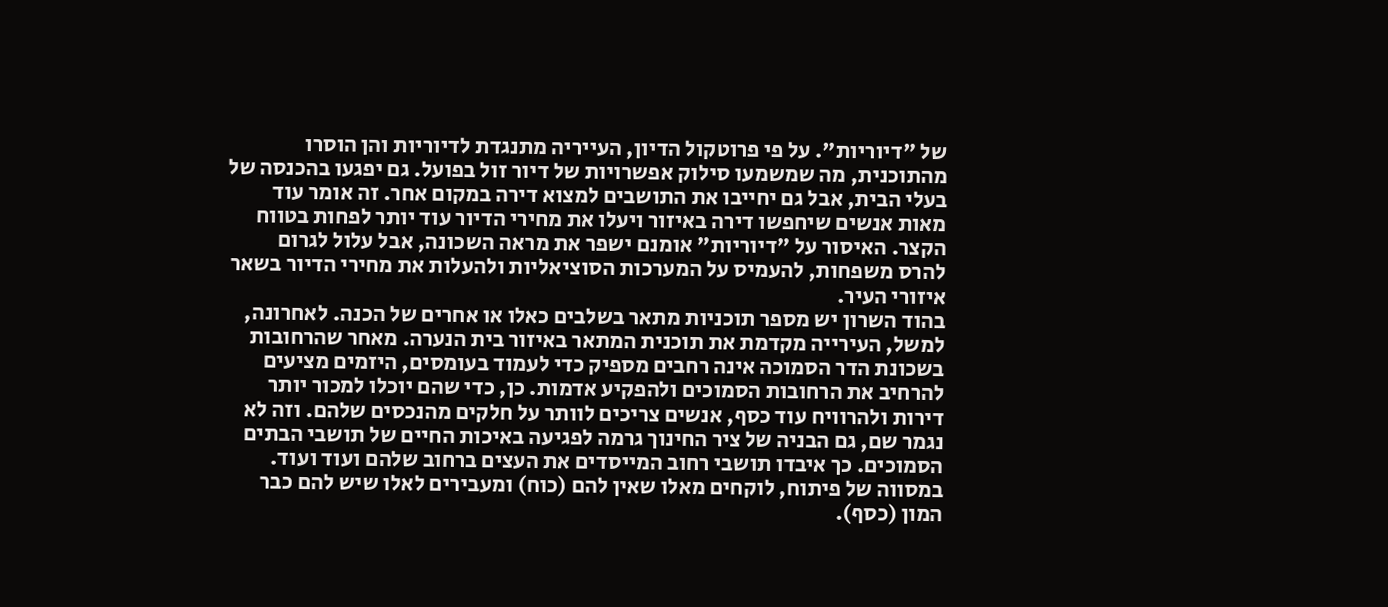של "דיוריות". על פי פרוטקול הדיון, העייריה מתנגדת לדיוריות והן הוסרו מהתוכנית, מה שמשמעו סילוק אפשרויות של דיור זול בפועל. גם יפגעו בהכנסה של בעלי הבית, אבל גם יחייבו את התושבים למצוא דירה במקום אחר. זה אומר עוד מאות אנשים שיחפשו דירה באיזור ויעלו את מחירי הדיור עוד יותר לפחות בטווח הקצר. האיסור על "דיוריות" אומנם ישפר את מראה השכונה, אבל עלול לגרום להרס משפחות, להעמיס על המערכות הסוציאליות ולהעלות את מחירי הדיור בשאר איזורי העיר.
בהוד השרון יש מספר תוכניות מתאר בשלבים כאלו או אחרים של הכנה. לאחרונה, למשל, העירייה מקדמת את תוכנית המתאר באיזור בית הנערה. מאחר שהרחובות בשכונת הדר הסמוכה אינה רחבים מספיק כדי לעמוד בעומסים, היזמים מציעים להרחיב את הרחובות הסמוכים ולהפקיע אדמות. כן, כדי שהם יוכלו למכור יותר דירות ולהרוויח עוד כסף, אנשים צריכים לוותר על חלקים מהנכסים שלהם. וזה לא נגמר שם, גם הבניה של ציר החינוך גרמה לפגיעה באיכות החיים של תושבי הבתים הסמוכים. כך איבדו תושבי רחוב המייסדים את העצים ברחוב שלהם ועוד ועוד. במסווה של פיתוח, לוקחים מאלו שאין להם (כוח) ומעבירים לאלו שיש להם כבר המון (כסף).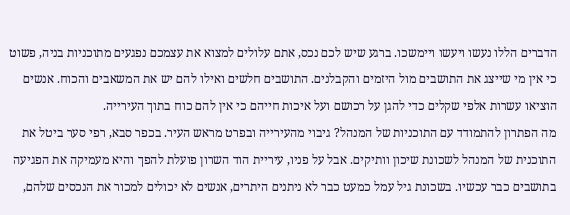הדברים הללו נעשו ויעשו ויימשכו. ברגע שיש לכם נכס, אתם עלולים למצוא את עצמכם נפגעים מתוכניות בניה, פשוט כי אין מי שייצג את התושבים מול היזמים והקבלנים. התושבים חלשים ואילו להם יש את המשאבים והכוח. אנשים הוציאו עשרות אלפי שקלים כדי להגן על רכושם ועל איכות חייהם כי אין להם כוח בתוך העירייה.
מה הפתרון להתמודד עם התוכניות של המנהל? גיבוי מהעירייה ובפרט מראש העיר. בכפר סבא, רפי סער ביטל את התוכנית של המנהל לשכונת שיכון וותיקים. אבל על פניו, עיריית הוד השרון פועלת להפך והיא מעמיקה את הפגיעה בתושבים כבר עכשיו. בשכונת גיל עמל כמעט כבר לא ניתנים היתרים, אנשים לא יכולים למכור את הנכסים שלהם,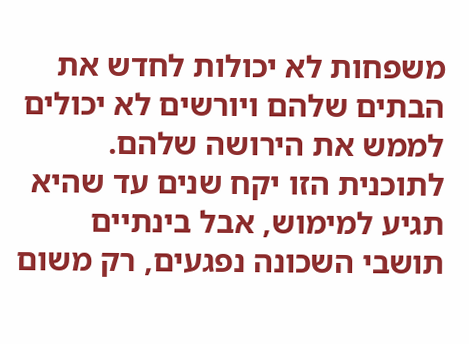משפחות לא יכולות לחדש את הבתים שלהם ויורשים לא יכולים לממש את הירושה שלהם. לתוכנית הזו יקח שנים עד שהיא תגיע למימוש, אבל בינתיים תושבי השכונה נפגעים, רק משום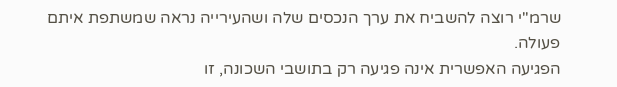שרמ"י רוצה להשביח את ערך הנכסים שלה ושהעירייה נראה שמשתפת איתם פעולה.
הפגיעה האפשרית אינה פגיעה רק בתושבי השכונה, זו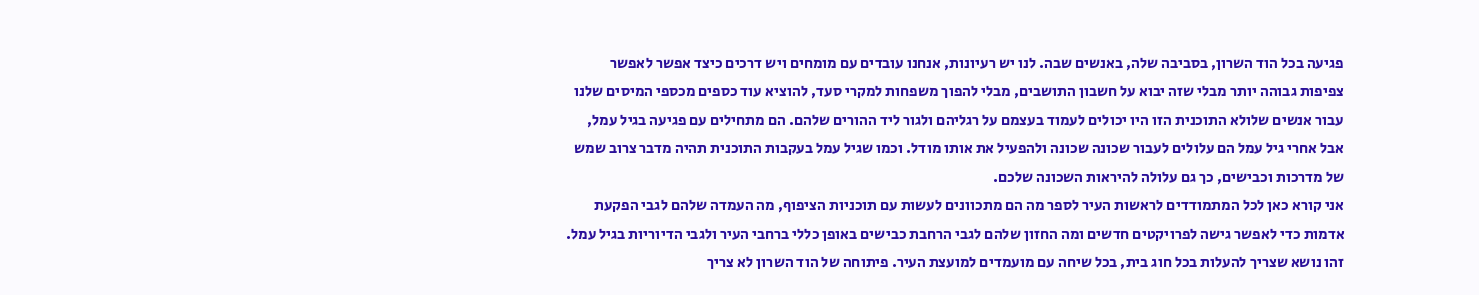פגיעה בכל הוד השרון, בסביבה שלה, באנשים שבה. לנו יש רעיונות, אנחנו עובדים עם מומחים ויש דרכים כיצד אפשר לאפשר צפיפות גבוהה יותר מבלי שזה יבוא על חשבון התושבים, מבלי להפוך משפחות למקרי סעד, להוציא עוד כספים מכספי המיסים שלנו עבור אנשים שלולא התוכנית הזו היו יכולים לעמוד בעצמם על רגליהם ולגור ליד ההורים שלהם. הם מתחילים עם פגיעה בגיל עמל, אבל אחרי גיל עמל הם עלולים לעבור שכונה שכונה ולהפעיל את אותו מודל. וכמו שגיל עמל בעקבות התוכנית תהיה מדבר צרוב שמש של מדרכות וכבישים, כך גם עלולה להיראות השכונה שלכם.
אני קורא כאן לכל המתמודדים לראשות העיר לספר מה הם מתכוונים לעשות עם תוכניות הציפוף, מה העמדה שלהם לגבי הפקעת אדמות כדי לאפשר גישה לפרויקטים חדשים ומה החזון שלהם לגבי הרחבת כבישים באופן כללי ברחבי העיר ולגבי הדיוריות בגיל עמל. זהו נושא שצריך להעלות בכל חוג בית, בכל שיחה עם מועמדים למועצת העיר. פיתוחה של הוד השרון לא צריך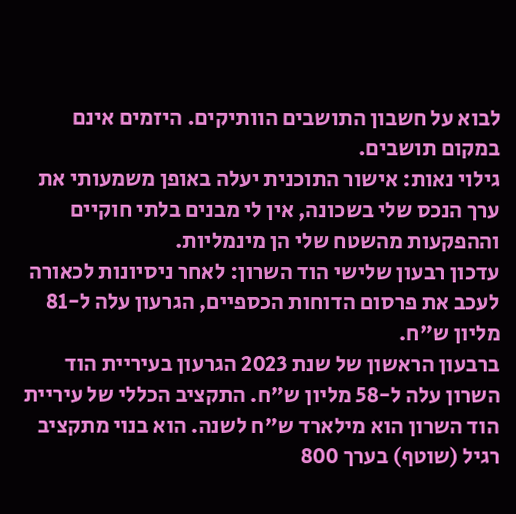לבוא על חשבון התושבים הוותיקים. היזמים אינם במקום תושבים.
גילוי נאות: אישור התוכנית יעלה באופן משמעותי את ערך הנכס שלי בשכונה, אין לי מבנים בלתי חוקיים וההפקעות מהשטח שלי הן מינמליות.
עדכון רבעון שלישי הוד השרון: לאחר ניסיונות לכאורה לעכב את פרסום הדוחות הכספיים, הגרעון עלה ל-81 מליון ש"ח.
ברבעון הראשון של שנת 2023 הגרעון בעיריית הוד השרון עלה ל-58 מליון ש"ח. התקציב הכללי של עיריית הוד השרון הוא מילארד ש"ח לשנה. הוא בנוי מתקציב רגיל (שוטף) בערך 800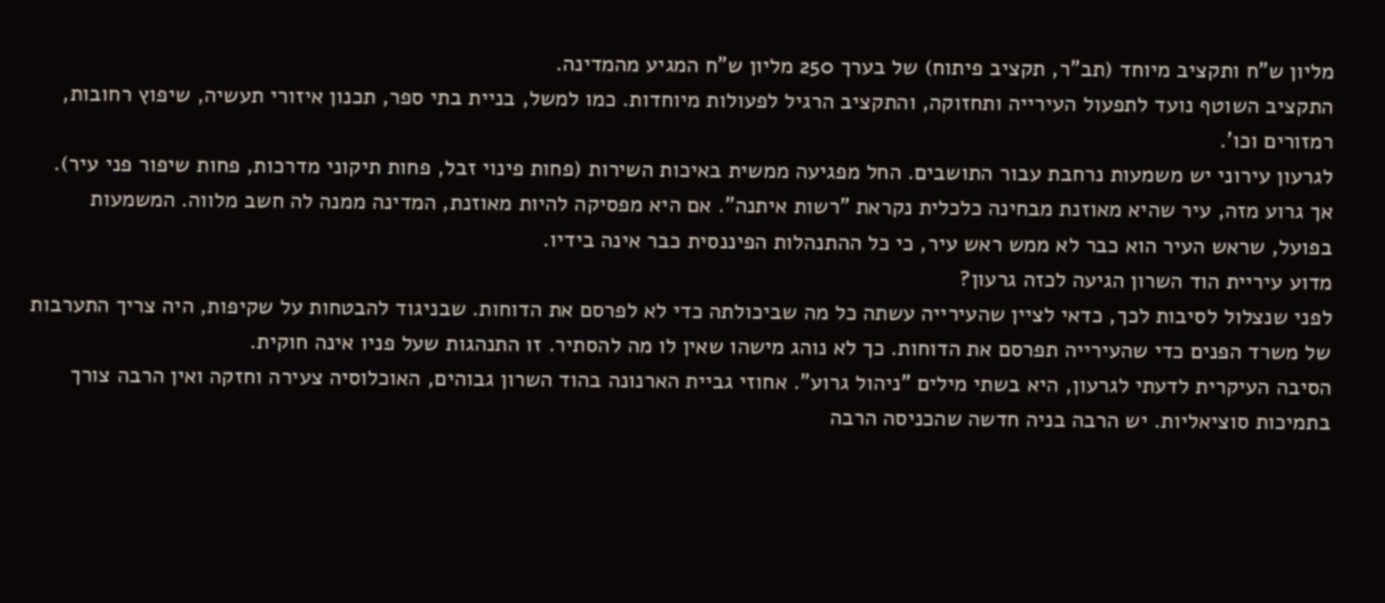מליון ש"ח ותקציב מיוחד (תב"ר, תקציב פיתוח) של בערך 250 מליון ש"ח המגיע מהמדינה.
התקציב השוטף נועד לתפעול העירייה ותחזוקה, והתקציב הרגיל לפעולות מיוחדות. כמו למשל, בניית בתי ספר, תכנון איזורי תעשיה, שיפוץ רחובות, רמזורים וכו'.
לגרעון עירוני יש משמעות נרחבת עבור התושבים. החל מפגיעה ממשית באיכות השירות (פחות פינוי זבל, פחות תיקוני מדרכות, פחות שיפור פני עיר). אך גרוע מזה, עיר שהיא מאוזנת מבחינה כלכלית נקראת "רשות איתנה". אם היא מפסיקה להיות מאוזנת, המדינה ממנה לה חשב מלווה. המשמעות בפועל, שראש העיר הוא כבר לא ממש ראש עיר, כי כל ההתנהלות הפיננסית כבר אינה בידיו.
מדוע עיריית הוד השרון הגיעה לכזה גרעון?
לפני שנצלול לסיבות לכך, כדאי לציין שהעירייה עשתה כל מה שביכולתה כדי לא לפרסם את הדוחות. שבניגוד להבטחות על שקיפות, היה צריך התערבות של משרד הפנים כדי שהעירייה תפרסם את הדוחות. כך לא נוהג מישהו שאין לו מה להסתיר. זו התנהגות שעל פניו אינה חוקית.
הסיבה העיקרית לדעתי לגרעון, היא בשתי מילים "ניהול גרוע". אחוזי גביית הארנונה בהוד השרון גבוהים, האוכלוסיה צעירה וחזקה ואין הרבה צורך בתמיכות סוציאליות. יש הרבה בניה חדשה שהכניסה הרבה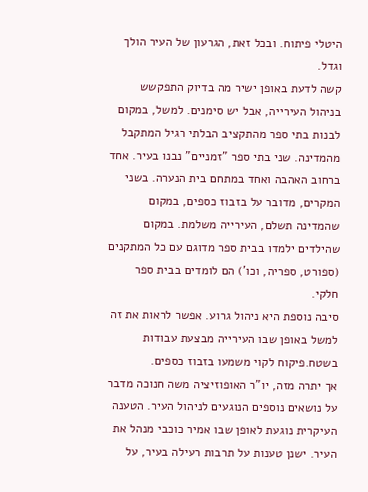היטלי פיתוח. ובכל זאת, הגרעון של העיר הולך וגדל.
קשה לדעת באופן ישיר מה בדיוק התפקשש בניהול העירייה, אבל יש סימנים. למשל, במקום לבנות בתי ספר מהתקציב הבלתי רגיל המתקבל מהמדינה. שני בתי ספר "זמניים" נבנו בעיר. אחד ברחוב האהבה ואחד במתחם בית הנערה. בשני המקרים, מדובר על בזבוז כספים, במקום שהמדינה תשלם, העירייה משלמת. במקום שהילדים ילמדו בבית ספר מדוגם עם כל המתקנים (ספורט, ספריה, וכו') הם לומדים בבית ספר חלקי.
סיבה נוספת היא ניהול גרוע. אפשר לראות את זה למשל באופן שבו העירייה מבצעת עבודות בשטח.פיקוח לקוי משמעו בזבוז כספים.
אך יתרה מזה, יו"ר האופוזיציה משה חנוכה מדבר על נושאים נוספים הנוגעים לניהול העיר. הטענה העיקרית נוגעת לאופן שבו אמיר כוכבי מנהל את העיר. ישנן טענות על תרבות רעילה בעיר, על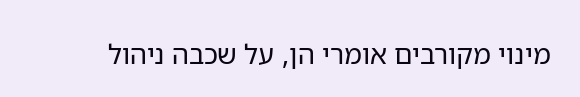מינוי מקורבים אומרי הן, על שכבה ניהול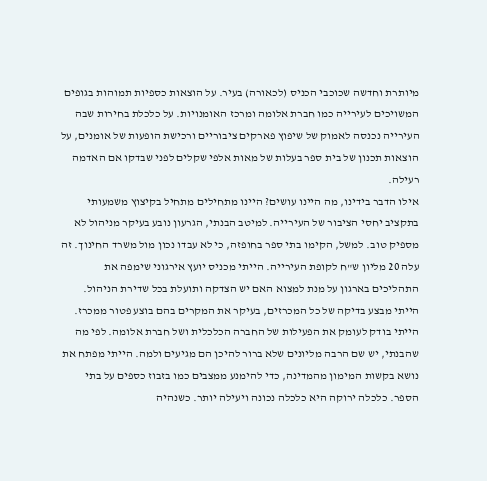מיותרת וחדשה שכוכבי הכניס (לכאורה) בעיר. על הוצאות כספיות תמוהות בגופים המשויכים לעירייה כמו חברת אלומה ומרכז האומנויות. על כלכלת בחירות שבה העירייה נכנסה לאמוק של שיפוץ פארקים ציבוריים ורכישת הופעות של אומנים, על הוצאות תכנון של בית ספר בעלות של מאות אלפי שקלים לפני שבדקו אם האדמה רעילה.
אילו הדבר בידינו, מה היינו עושים? היינו מתחילים מתחיל בקיצוץ משמעותי בתקציב יחסי הציבור של העירייה. למיטב הבנתי, הגרעון נובע בעיקר מניהול לא מספיק טוב. למשל, הקימו בתי ספר בחופזה, כי לא עבדו נכון מול משרד החינוך. זה עלה 20 מליון ש"ח לקופת העירייה. הייתי מכניס יועץ אירגוני שימפה את התהליכים בארגון על מנת למצוא האם יש הצדקה ותועלת בכל שדירת הניהול. הייתי מבצע בדיקה של כל המכרזים, בעיקר את המקרים בהם בוצע פטור ממכרז. הייתי בודק לעומק את הפעילות של החברה הכלכלית ושל חברת אלומה. לפי מה שהבנתי, יש שם הרבה מליונים שלא ברור להיכן הם מגיעים ולמה. הייתי מפתח את נושא בקשות המימון מהמדינה, כדי להימנע ממצבים כמו בזבוז כספים על בתי הספר. כלכלה ירוקה היא כלכלה נכונה ויעילה יותר. כשנהיה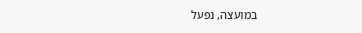במועצה, נפעל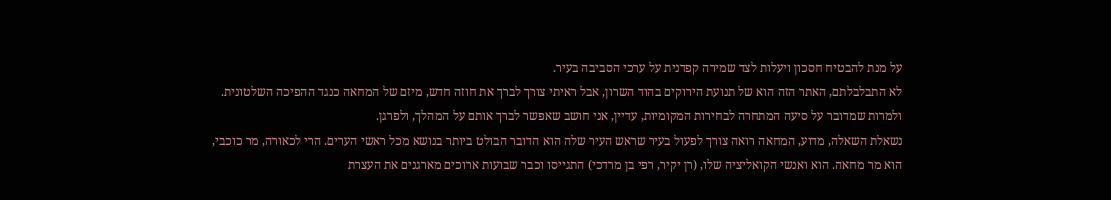על מנת להבטיח חסכון ויעלות לצד שמירה קפדנית על ערכי הסביבה בעיר.
לא התבלבלתם, האתר הזה הוא של תנועת הירוקים בהוד השרון, אבל ראיתי צורך לברך את חוזה חדש, מיזם של המחאה כנגד ההפיכה השלטונית. ולמרות שמדובר על סיעה המתחרה לבחירות המקומיות, עדיין, אני חושב שאפשר לברך אותם על המהלך, ולפרגן.
נשאלת השאלה, מדוע, המחאה רואה צורך לפעול בעיר שראש העיר שלה הוא הדובר הבולט ביותר בנושא מכל ראשי הערים. הרי לכאורה, מר כוכבי, הוא מר מחאה. הוא ואנשי הקואליציה שלו, (רן יקיר, רפי בן מרדכי) התגייסו וכבר שבועות ארוכים מארגנים את העצרת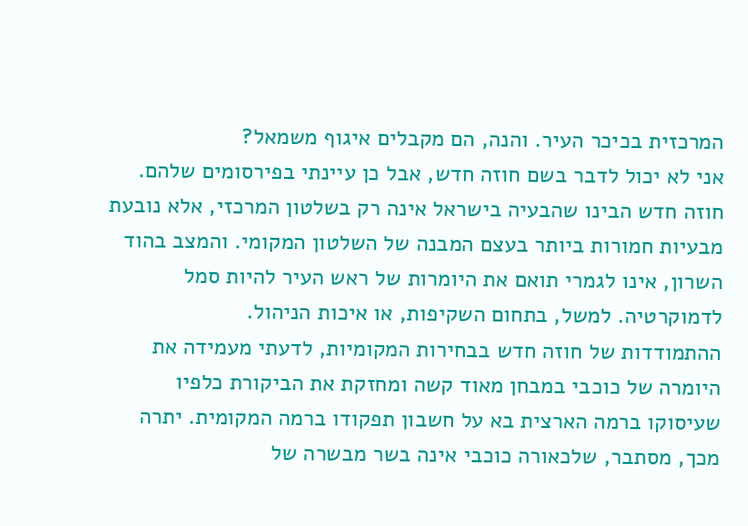המרכזית בכיכר העיר. והנה, הם מקבלים איגוף משמאל?
אני לא יכול לדבר בשם חוזה חדש, אבל כן עיינתי בפירסומים שלהם. חוזה חדש הבינו שהבעיה בישראל אינה רק בשלטון המרכזי, אלא נובעת מבעיות חמורות ביותר בעצם המבנה של השלטון המקומי. והמצב בהוד השרון, אינו לגמרי תואם את היומרות של ראש העיר להיות סמל לדמוקרטיה. למשל, בתחום השקיפות, או איכות הניהול.
ההתמודדות של חוזה חדש בבחירות המקומיות, לדעתי מעמידה את היומרה של כוכבי במבחן מאוד קשה ומחזקת את הביקורת כלפיו שעיסוקו ברמה הארצית בא על חשבון תפקודו ברמה המקומית. יתרה מכך, מסתבר, שלכאורה כוכבי אינה בשר מבשרה של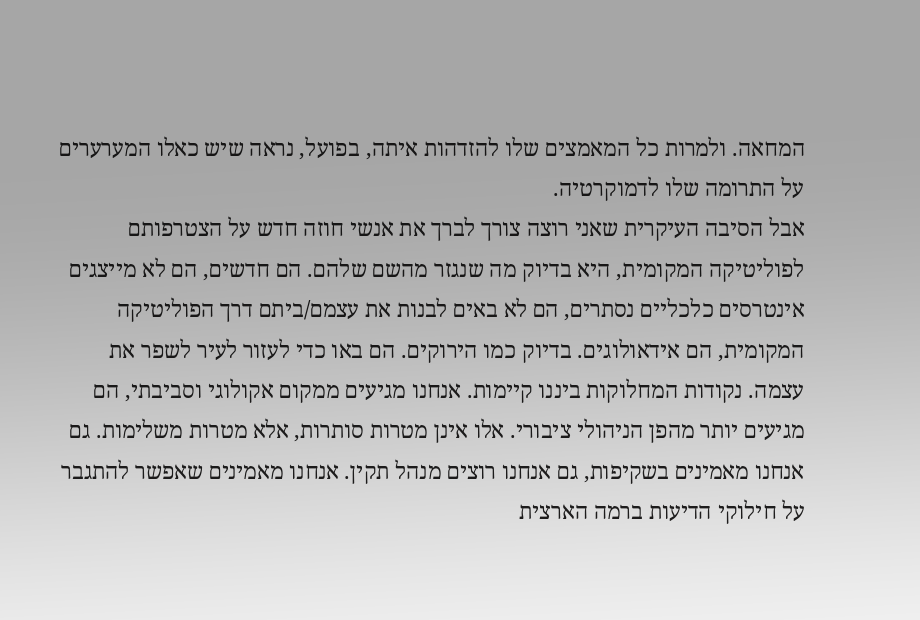המחאה. ולמרות כל המאמצים שלו להזדהות איתה, בפועל, נראה שיש כאלו המערערים על התרומה שלו לדמוקרטיה.
אבל הסיבה העיקרית שאני רוצה צורך לברך את אנשי חוזה חדש על הצטרפותם לפוליטיקה המקומית, היא בדיוק מה שנגזר מהשם שלהם. הם חדשים, הם לא מייצגים אינטרסים כלכליים נסתרים, הם לא באים לבנות את עצמם/ביתם דרך הפוליטיקה המקומית, הם אידאולוגים. בדיוק כמו הירוקים. הם באו כדי לעזור לעיר לשפר את עצמה. נקודות המחלוקות ביננו קיימות. אנחנו מגיעים ממקום אקולוגי וסביבתי, הם מגיעים יותר מהפן הניהולי ציבורי. אלו אינן מטרות סותרות, אלא מטרות משלימות. גם אנחנו מאמינים בשקיפות, גם אנחנו רוצים מנהל תקין. אנחנו מאמינים שאפשר להתגבר על חילוקי הדיעות ברמה הארצית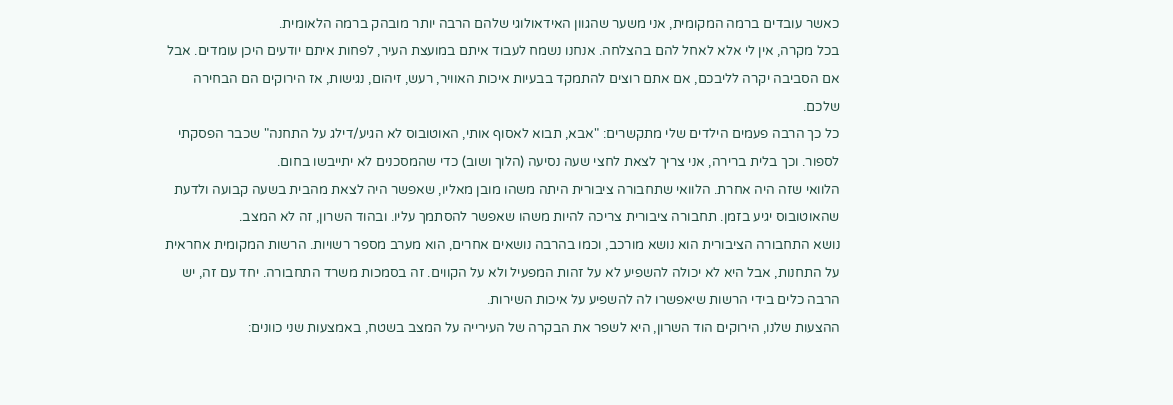כאשר עובדים ברמה המקומית, אני משער שהגוון האידאולוגי שלהם הרבה יותר מובהק ברמה הלאומית.
בכל מקרה, אין לי אלא לאחל להם בהצלחה. אנחנו נשמח לעבוד איתם במועצת העיר, לפחות איתם יודעים היכן עומדים. אבל אם הסביבה יקרה לליבכם, אם אתם רוצים להתמקד בבעיות איכות האוויר, רעש, זיהום, נגישות, אז הירוקים הם הבחירה שלכם.
כל כך הרבה פעמים הילדים שלי מתקשרים: "אבא, תבוא לאסוף אותי, האוטובוס לא הגיע/דילג על התחנה" שכבר הפסקתי לספור. וכך בלית ברירה, אני צריך לצאת לחצי שעה נסיעה (הלוך ושוב) כדי שהמסכנים לא יתייבשו בחום.
הלוואי שזה היה אחרת. הלוואי שתחבורה ציבורית היתה משהו מובן מאליו, שאפשר היה לצאת מהבית בשעה קבועה ולדעת שהאוטובוס יגיע בזמן. תחבורה ציבורית צריכה להיות משהו שאפשר להסתמך עליו. ובהוד השרון, זה לא המצב.
נושא התחבורה הציבורית הוא נושא מורכב, וכמו בהרבה נושאים אחרים, הוא מערב מספר רשויות. הרשות המקומית אחראית על התחנות, אבל היא לא יכולה להשפיע לא על זהות המפעיל ולא על הקווים. זה בסמכות משרד התחבורה. יחד עם זה, יש הרבה כלים בידי הרשות שיאפשרו לה להשפיע על איכות השירות.
ההצעות שלנו, הירוקים הוד השרון, היא לשפר את הבקרה של העירייה על המצב בשטח, באמצעות שני כוונים: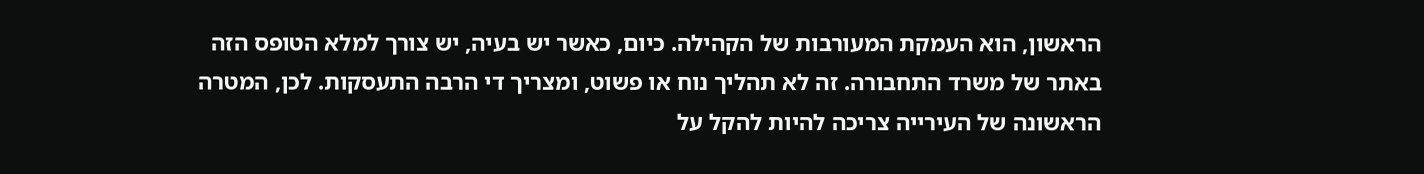הראשון, הוא העמקת המעורבות של הקהילה. כיום, כאשר יש בעיה, יש צורך למלא הטופס הזה באתר של משרד התחבורה. זה לא תהליך נוח או פשוט, ומצריך די הרבה התעסקות. לכן, המטרה הראשונה של העירייה צריכה להיות להקל על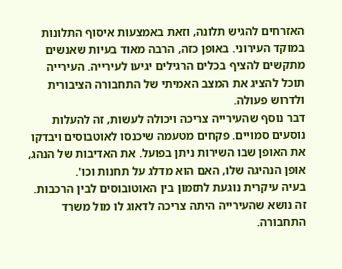האזרחים להגיש תלונה, וזאת באמצעות איסוף התלונות במוקד העירוני. באופן כזה, הרבה מאוד בעיות שאנשים מתקשים להציף בכלים הרגילים יגיעו לעירייה. העירייה תוכל להציג את המצב האמיתי של התחבורה הציבורית ולדרוש פעולה.
דבר נוסף שהעירייה צריכה ויכולה לעשות, זה להעלות נוסעים סמויים. פקחים מטעמה שיכנסו לאוטבוסים ויבדקו את האופן שבו השירות ניתן בפועל. את האדיבות של הנהג, אופן הנהיגה שלו, האם הוא מדלג על תחנות וכו'.
בעיה עיקרית נוגעת לתזמון בין האוטובוסים לבין הרכבות. זה נושא שהעירייה היתה צריכה לדאוג לו מול משרד התחבורה.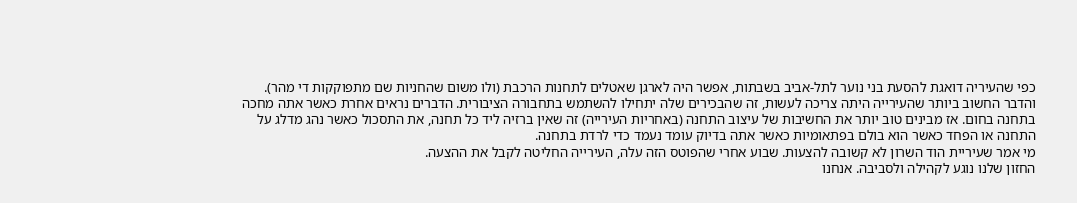כפי שהעיריה דואגת להסעת בני נוער לתל-אביב בשבתות, אפשר היה לארגן שאטלים לתחנות הרכבת (ולו משום שהחניות שם מתפוקקות די מהר).
והדבר החשוב ביותר שהעירייה היתה צריכה לעשות, זה שהבכירים שלה יתחילו להשתמש בתחבורה הציבורית. הדברים נראים אחרת כאשר אתה מחכה בתחנה בחום. אז מבינים טוב יותר את החשיבות של עיצוב התחנה (באחריות העירייה) זה שאין ברזיה ליד כל תחנה, את התסכול כאשר נהג מדלג על התחנה או הפחד כאשר הוא בולם בפתאומיות כאשר אתה בדיוק עומד נעמד כדי לרדת בתחנה.
מי אמר שעיריית הוד השרון לא קשובה להצעות. שבוע אחרי שהפוטס הזה עלה, העירייה החליטה לקבל את ההצעה.
החזון שלנו נוגע לקהילה ולסביבה. אנחנו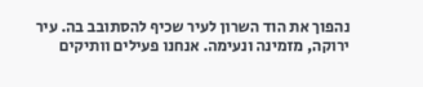נהפוך את הוד השרון לעיר שכיף להסתובב בה. עיר ירוקה, מזמינה ונעימה. אנחנו פעילים וותיקים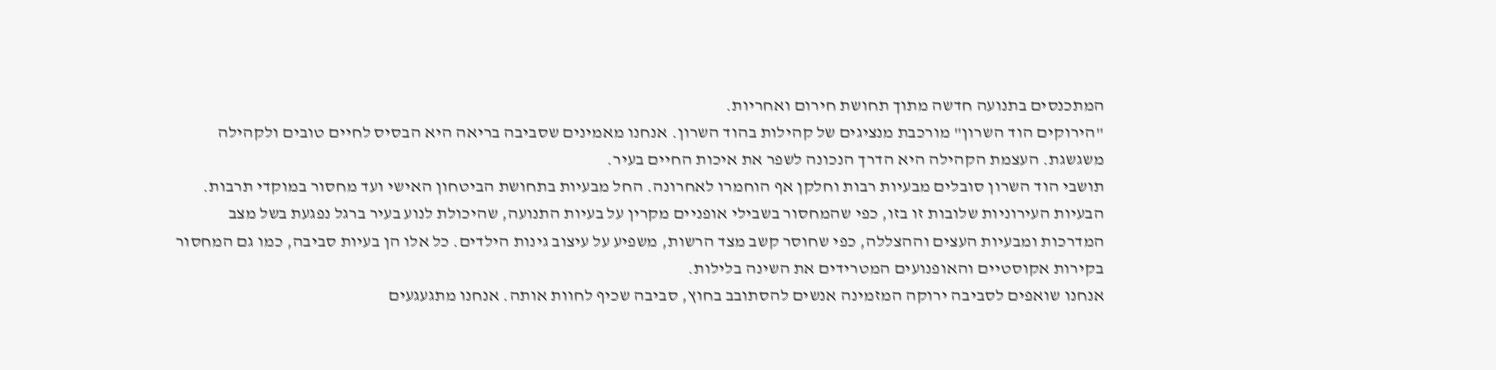המתכנסים בתנועה חדשה מתוך תחושת חירום ואחריות.
"הירוקים הוד השרון" מורכבת מנציגים של קהילות בהוד השרון. אנחנו מאמינים שסביבה בריאה היא הבסיס לחיים טובים ולקהילה משגשגת. העצמת הקהילה היא הדרך הנכונה לשפר את איכות החיים בעיר.
תושבי הוד השרון סובלים מבעיות רבות וחלקן אף הוחמרו לאחרונה. החל מבעיות בתחושת הביטחון האישי ועד מחסור במוקדי תרבות. הבעיות העירוניות שלובות זו בזו, כפי שהמחסור בשבילי אופניים מקרין על בעיות התנועה, שהיכולת לנוע בעיר ברגל נפגעת בשל מצב המדרכות ומבעיות העצים וההצללה, כפי שחוסר קשב מצד הרשות, משפיע על עיצוב גינות הילדים. כל אלו הן בעיות סביבה, כמו גם המחסור בקירות אקוסטיים והאופנועים המטרידים את השינה בלילות.
אנחנו שואפים לסביבה ירוקה המזמינה אנשים להסתובב בחוץ, סביבה שכיף לחוות אותה. אנחנו מתגעגעים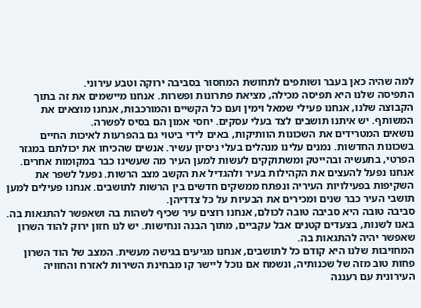למה שהיה כאן בעבר ושותפים לתחושת המחסור בסביבה ירוקה וטבע עירוני.
התפיסה שלנו היא תפיסה מכילה, מציאת פתרונות ופשרות. אנחנו מיישמים את זה בתוך הקבוצה שלנו, אנחנו פעילי שמאל וימין ועם כל הקשיים והמורכבות, אנחנו מוצאים את המשותף. יש איתנו תושבים לצד בעלי עסקים. יחסי אמון הם בסיס לפשרה.
נושאים המטרידים את השכונות הוותיקות, באים לידי ביטוי גם בהפרעות לאיכות החיים בשכונות החדשות. נמנים עלינו מנהלים בעלי ניסיון עשיר. אנשים שהכיחו את יכולתם במגזר הפרטי, בתעשיה ובהייטק ומשתוקקים לעשות למען העיר מה שעשינו כבר במקומות אחרים.
אנחנו נפעל להעצים את הקהילות בעיר ולהגדיל את הקשב מצב הרשות. נפעל לשפר את השקיפות בפעילויות העיריה ונפתח ממשקים חדשים בין הרשות לתושבים. אנחנו פעילים למען תושבי העיר כבר שנים ומכירים את הבעיות על כל צדדיהן.
סביבה טובה היא סביבה טובה לכולם, אנחנו רוצים עיר שכיף לשהות בה ושאפשר להתגאות בה. באנו לשנות, בצעדים קטנים אבל עקביים, מתוך הבנה ונחישות. יש לנו חזון ירוק להוד השרון שאפשר יהיה להתגאות בה.
המחויבות שלנו היא קודם כל לתושבים, אנחנו מגיעים בגישה מעשית. המצב של הוד השרון פחות טוב מזה של שכנותיה, ונשמח אם נוכל ליישר קו מבחינת השירות לאזרח והחוויה העירונית עם רעננה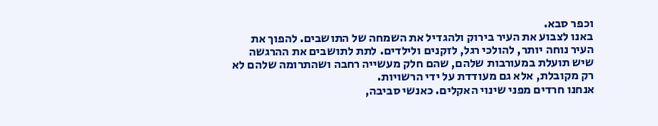וכפר סבא.
באנו לצבוע את העיר בירוק ולהגדיל את השמחה של התושבים. להפוך את העיר נוחה יותר, להולכי רגל, לזקנים ולילדים. לתת לתושבים את ההרגשה שיש תועלת במעורבות שלהם, שהם חלק מעשייה רחבה ושהתרומה שלהם לא רק מקובלת, אלא גם מעודדת על ידי הרשויות.
אנחנו חרדים מפני שינוי האקלים. כאנשי סביבה,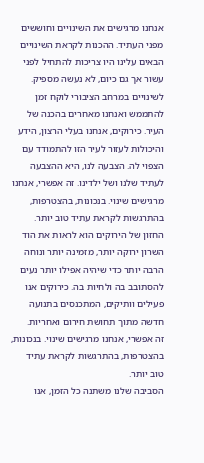אנחנו מרגישים את השינויים וחוששים מפני העתיד. ההכנות לקראת השינויים הבאים עלינו היו צריכות להתחיל לפני עשור אך גם כיום, לא נעשה מספיק. לשינויים במרחב הציבורי לוקח זמן להתממש ואנחנו מאחרים בהכנה של העיר. כירוקים, אנחנו בעלי הרצון, הידע והיכולות לעזור לעיר הזו להתמודד עם הצפוי לה. הצבעה לנו, היא ההצבעה לעתיד שלנו ושל ילדינו. זה אפשרי, אנחנו מרגישים שינוי. בנכונות, בהצטרפות, בהתרגשות לקראת עתיד טוב יותר.
החזון של הירוקים הוא לראות את הוד השרון ירוקה יותר, מזמינה יותר ונוחה הרבה יותר כדי שיהיה אפילו יותר נעים להסתובב בה ולחיות בה. כירוקים אנו פעילים וותיקים, המתכנסים בתנועה חדשה מתוך תחושת חירום ואחריות.
זה אפשרי, אנחנו מרגישים שינוי. בנכונות, בהצטרפות, בהתרגשות לקראת עתיד טוב יותר.
הסביבה שלנו משתנה כל הזמן, אנו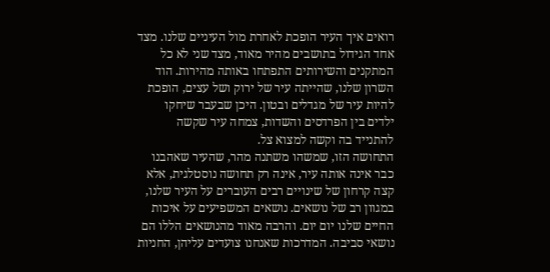רואים איך העיר הופכת לאחרת מול העיניים שלנו. מצד אחד הגידול בתושבים מהיר מאוד, מצד שני לא כל המתקנים והשירותים התפתחו באותה מהירות. הוד השרון שלנו, שהייתה עיר של ירוק ושל עצים, הופכת להיות עיר של מגדלים ובטון. היכן שבעבר שיחקו ילדים בין הפרדסים והשדות, צמחה עיר שקשה להתנייד בה וקשה למצוא צל.
התחושה הזו, שמשהו משתנה מהר, שהעיר שאהבנו כבר אינה אותה עיר, אינה רק תחושה נוסטלגית, אלא קצה קרחון של שינויים רבים העוברים על העיר שלנו, במגוון רב של נושאים. נושאים המשפיעים על איכות החיים שלנו יום יום. והרבה מאוד מהנושאים הללו הם נושאי סביבה. המדרכות שאנחנו צועדים עליהן, החניות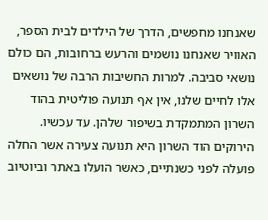שאנחנו מחפשים, הדרך של הילדים לבית הספר, האוויר שאנחנו נושמים והרעש ברחובות, הם כולם נושאי סביבה. למרות החשיבות הרבה של נושאים אלו לחיים שלנו, אין אף תנועה פוליטית בהוד השרון המתמקדת בשיפור שלהן. עד עכשיו. הירוקים הוד השרון היא תנועה צעירה אשר החלה פועלה לפני כשנתיים, כאשר הועלו באתר וביוטיוב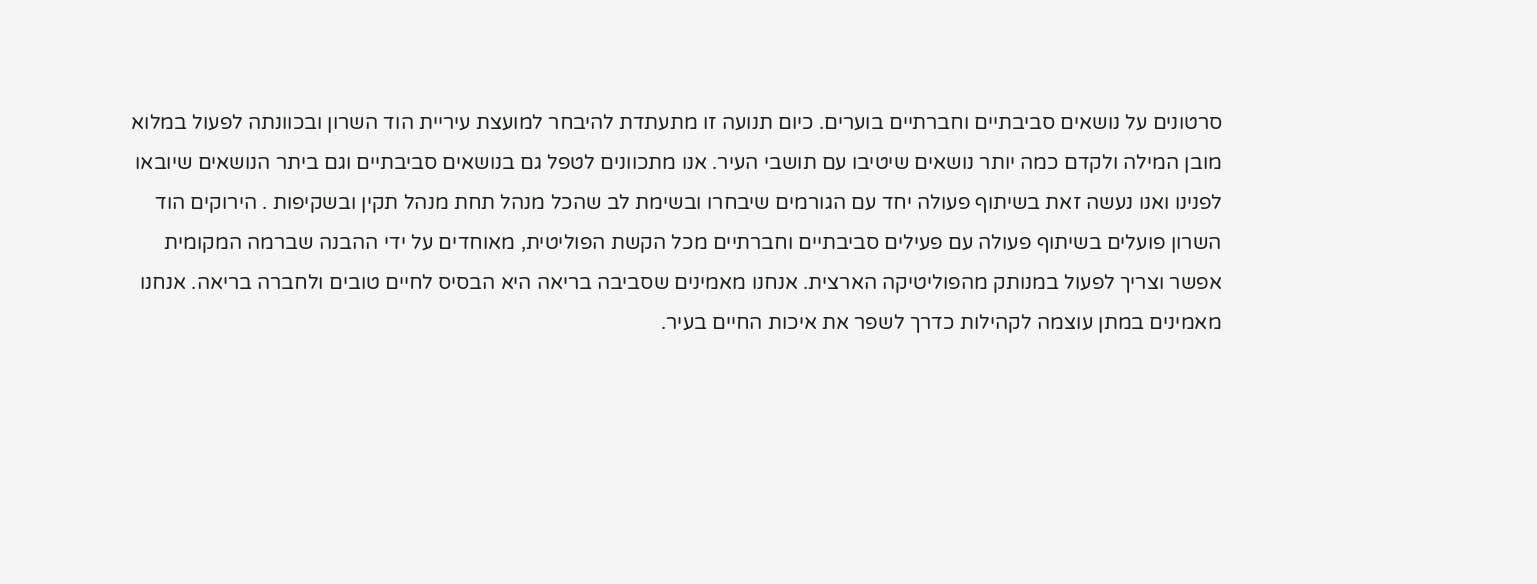סרטונים על נושאים סביבתיים וחברתיים בוערים. כיום תנועה זו מתעתדת להיבחר למועצת עיריית הוד השרון ובכוונתה לפעול במלוא מובן המילה ולקדם כמה יותר נושאים שיטיבו עם תושבי העיר. אנו מתכוונים לטפל גם בנושאים סביבתיים וגם ביתר הנושאים שיובאו לפנינו ואנו נעשה זאת בשיתוף פעולה יחד עם הגורמים שיבחרו ובשימת לב שהכל מנהל תחת מנהל תקין ובשקיפות . הירוקים הוד השרון פועלים בשיתוף פעולה עם פעילים סביבתיים וחברתיים מכל הקשת הפוליטית, מאוחדים על ידי ההבנה שברמה המקומית אפשר וצריך לפעול במנותק מהפוליטיקה הארצית. אנחנו מאמינים שסביבה בריאה היא הבסיס לחיים טובים ולחברה בריאה. אנחנו מאמינים במתן עוצמה לקהילות כדרך לשפר את איכות החיים בעיר.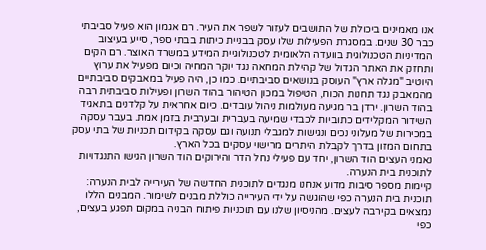אנו מאמינים ביכולת של התושבים לעזור לשפר את העיר. רם אגמון הוא פעיל סביבתי כבר 30 שנים. במסגרת הפעילות שלו עסק בבניית כיתות בבתי ספר, סייע בעיצוב המדיניות הטכנולוגית בוועדה הלאומית לטכנולוגיית המידע במשרד האוצר. רם הקים ותחזק את האתר הגדול של קהילת המחאה נגד יוקר המחיה וכיום מפעיל את ערוץ היוטיב "מגלה ארץ" העוסק בנושאים סביבתיים. כמו כן, היה פעיל במאבקים סביבתיים מהמאבק נגד תחנות הכוח, הטיפול במכון הטיהור בהוד השרון ופעילות סביבתית רבה בהוד השרון. ירדן בר מגיעה מעולמות ניהול עובדים. כיום אחראית על קלדנים בתאגיד השידור המקלידים כתוביות לכבדי שמיעה בעברית ובערבית בזמן אמת. בעבר עסקה במכירות של מעלוני נכים ונגישות למגבלי תנועה וגם עסקה בקידום תכניות של בתי עסק בתחום המזון בדרך לקבלת היתרים מרישוי עסקים בכל הארץ.
נאמני העצים הוד השרון, יחד עם פעילי נחל הדר והירוקים הוד השרון הגישו התנגדויות לתוכנית בית הנערה.
קיימות מספר סיבות מדוע אנחנו מנגדים לתוכנית החדשה של העירייה לבית הנערה:
תוכנית בית הנערה כפי שהוגשה על ידי העירייה כוללת מבנים לשימור. המבנים הללו נמצאים בקירבה לעצים. מהניסיון שלנו עם תוכניות פיתוח הבניה במקום תפגע בעצים, כפי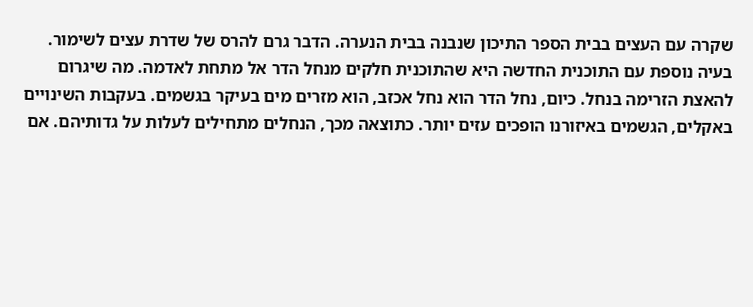שקרה עם העצים בבית הספר התיכון שנבנה בבית הנערה. הדבר גרם להרס של שדרת עצים לשימור.
בעיה נוספת עם התוכנית החדשה היא שהתוכנית חלקים מנחל הדר אל מתחת לאדמה. מה שיגרום להאצת הזרימה בנחל. כיום, נחל הדר הוא נחל אכזב, הוא מזרים מים בעיקר בגשמים. בעקבות השינויים באקלים, הגשמים באיזורנו הופכים עזים יותר. כתוצאה מכך, הנחלים מתחילים לעלות על גדותיהם. אם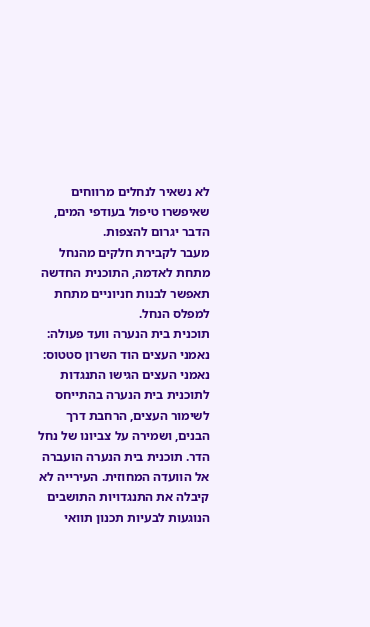לא נשאיר לנחלים מרווחים שאיפשרו טיפול בעודפי המים, הדבר יגרום להצפות.
מעבר לקבירת חלקים מהנחל מתחת לאדמה, התוכנית החדשה תאפשר לבנות חניוניים מתחת למפלס הנחל.
תוכנית בית הנערה וועד פעולה: נאמני העצים הוד השרון סטטוס: נאמני העצים הגישו התנגדות לתוכנית בית הנערה בהתייחס לשימור העצים, הרחבת דרך הבנים, ושמירה על צביונו של נחל הדר. תוכנית בית הנערה הועברה אל הוועדה המחוזית. העירייה לא קיבלה את התנגדויות התושבים הנוגעות לבעיות תכנון תוואי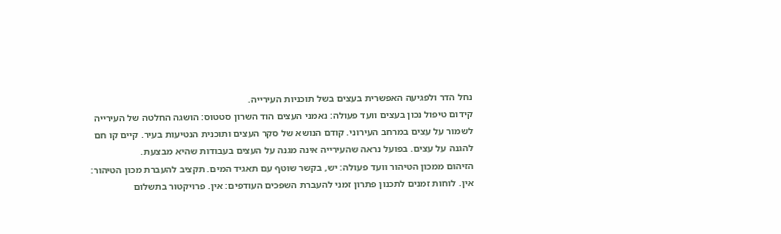נחל הדר ולפגיעה האפשרית בעצים בשל תוכניות העירייה.
קידום טיפול נכון בעצים וועד פעולה: נאמני העצים הוד השרון סטטוס: הושגה החלטה של העירייה לשמור על עצים במרחב העירוני. קודם הנושא של סקר העצים ותוכנית הנטיעות בעיר. קיים קו חם להגנה על עצים. בפועל נראה שהעירייה אינה מגנה על העצים בעבודות שהיא מבצעת.
הזיהום ממכון הטיהור וועד פעולה: יש, בקשר שוטף עם תאגיד המים. תקציב להעברת מכון הטיהור: אין. לוחות זמנים לתכנון פתרון זמני להעברת השפכים העודפים: אין. פרויקטור בתשלום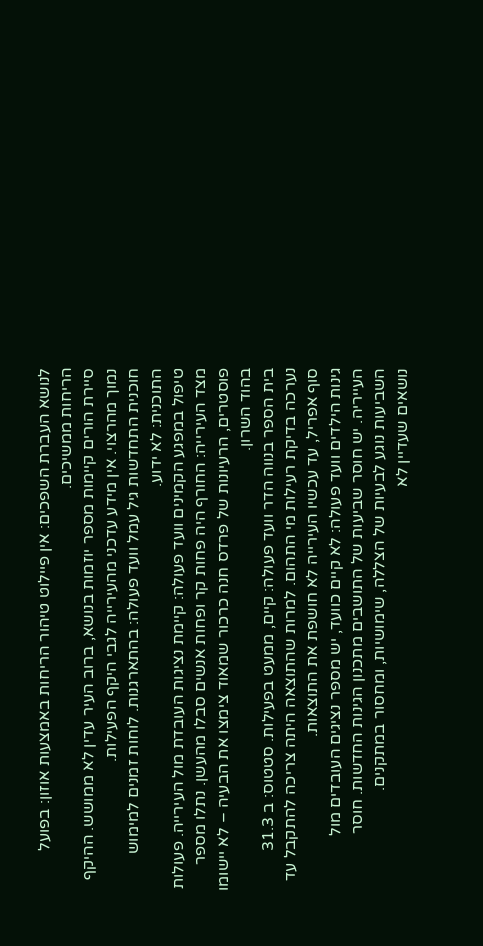לנושא העברת השפכים: אין פיילוט טיהור הריחות באמצעות אוזון: בפועל הריחות ממשיכים.
סיירת הורים קיימות מספר יוזמות בנושא, ברוב העיר עדין לא ממושש. ההיקף נמוך מהרצוי. אין מידע עדכני מהעירייה לגבי היקף הפעילות.
חוכנית התחדשות גיל עמל וועד פעולה: בהתארגנות. לוחות זמנים למימוש התוכנית: לא ידוע.
טיפול במפגע הקמינים וועד פעולה: קיימת נציגות העובדת מול העירייה. פעולות מצד העירייה: החורף היה פחות קר ופחות אנשים סבלו מהעשן. נתלו מספר פוסטרים, הרעיונות של פרדס חנה כרכור שמאוד צימצו את הבעיה – לא יישומו בהוד השרון.
בית הספר בנווה הדר וועד פעולה: קיים, ממעט בפעילות. סטטוס: ב 31.3 נערכה בדיקת רעילות מי התהום. למרות שהתוצאה היתה צריכה להתקבל עד סוף אפריל, עד עכשיו העירייה לא חושפת את התוצאות.
גינות הילדים וועד פעולה: לא קיים כוועד, יש מספר נציגים העובדים מול העייריה. יש חוסר שביעות של התושבים מתכנון הגינות החדשות. חוסר השביעות נוגע לבעיות של הצללה, שימושיות, ומחסור במתקנים.
נושאים שעדיין לא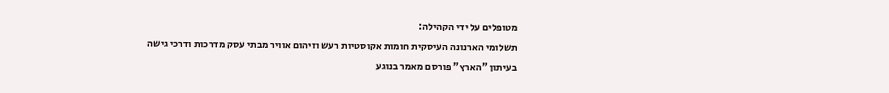מטופלים על ידי הקהילה:
תשלומי הארנונה העיסקית חומות אקוסטיות רעש וזיהום אוויר מבתי עסק מדרכות ודרכי גישה
בעיתון "הארץ" פורסם מאמר בנוגע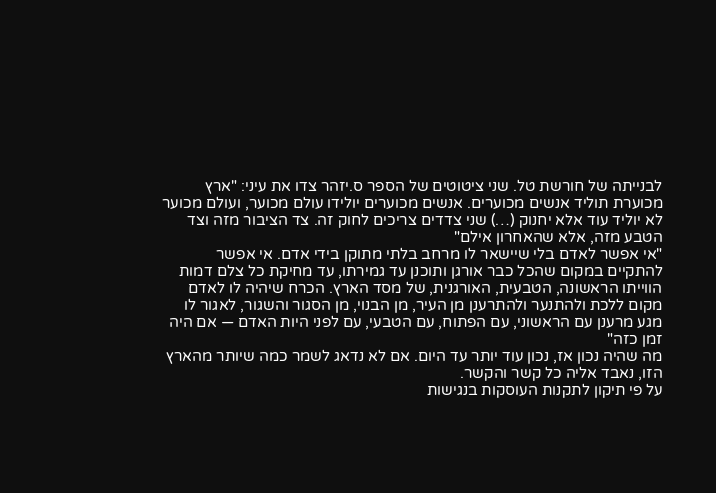לבנייתה של חורשת טל. שני ציטוטים של הספר ס.יזהר צדו את עיני: "ארץ מכוערת תוליד אנשים מכוערים. אנשים מכוערים יולידו עולם מכוער, ועולם מכוער לא יוליד עוד אלא יחנוק (…) שני צדדים צריכים לחוק זה. צד הציבור מזה וצד הטבע מזה, אלא שהאחרון אילם"
"אי אפשר לאדם בלי שיישאר לו מרחב בלתי מתוקן בידי אדם. אי אפשר להתקיים במקום שהכל כבר אורגן ותוכנן עד גמירתו, עד מחיקת כל צלם דמות הווייתו הראשונה, הטבעית, האורגנית, של מסד הארץ. הכרח שיהיה לו לאדם מקום ללכת ולהתנער ולהתרענן מן העיר, מן הבנוי, מן הסגור והשגור, לאגור לו מגע מרענן עם הראשוני, עם הפתוח, עם הטבעי, עם לפני היות האדם — אם היה זמן כזה"
מה שהיה נכון אז, נכון עוד יותר עד היום. אם לא נדאג לשמר כמה שיותר מהארץ הזו, נאבד אליה כל קשר והקשר.
על פי תיקון לתקנות העוסקות בנגישות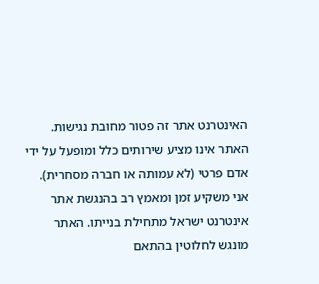האינטרנט אתר זה פטור מחובת נגישות. האתר אינו מציע שירותים כלל ומופעל על ידי אדם פרטי (לא עמותה או חברה מסחרית).
אני משקיע זמן ומאמץ רב בהנגשת אתר אינטרנט ישראל מתחילת בנייתו. האתר מונגש לחלוטין בהתאם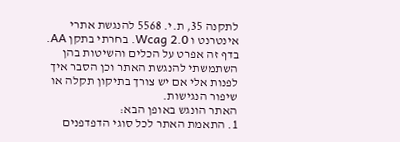לתקנה 35, ת.י. 5568 להנגשת אתרי אינטרנט ו Wcag 2.0. בחרתי בתקן AA. בדף זה אפרט על הכלים והשיטות בהן השתמשתי להנגשת האתר וכן הסבר איך לפנות אלי אם יש צורך בתיקון תקלה או שיפור הנגישות.
האתר הונגש באופן הבא:
1. התאמת האתר לכל סוגי הדפדפנים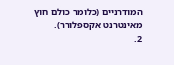המודרניים (כלומר כולם חוץ מאינטרנט אקספלורר).
2.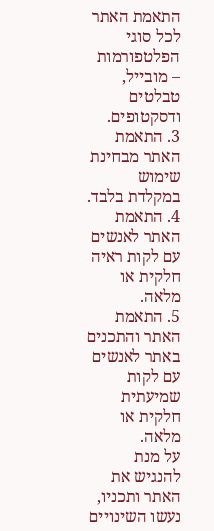התאמת האתר לכל סוגי הפלטפורמות – מובייל, טבלטים ודסקטופים.
3. התאמת האתר מבחינת שימוש במקלדת בלבד.
4. התאמת האתר לאנשים עם לקות ראיה חלקית או מלאה.
5. התאמת האתר והתכנים באתר לאנשים עם לקות שמיעתית חלקית או מלאה.
על מנת להנגיש את האתר ותכניו, נעשו השינויים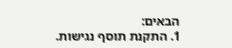הבאים:
1. התקנת תוסף נגישות.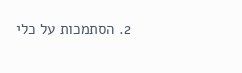2. הסתמכות על כלי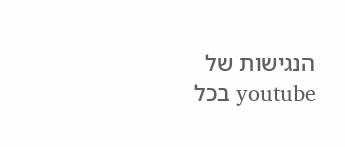הנגישות של youtube בכל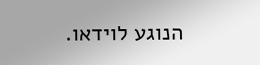הנוגע לוידאו.